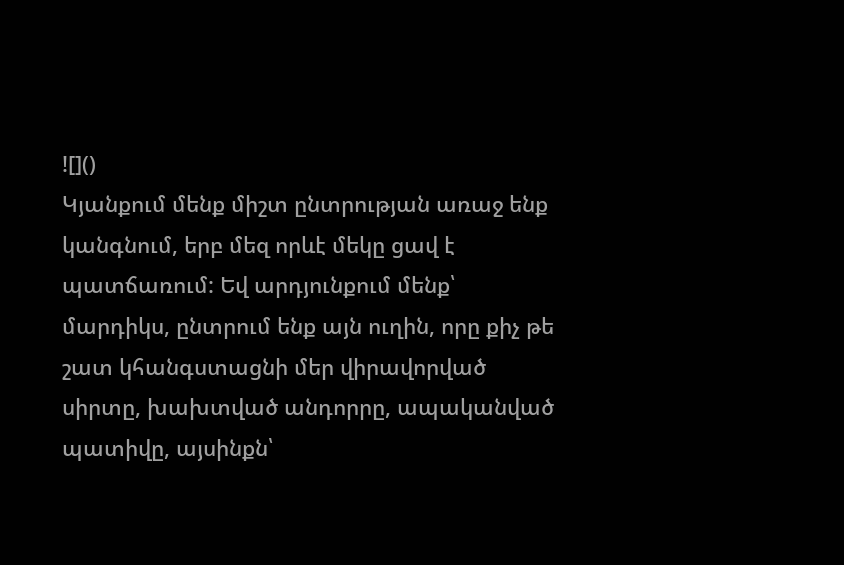![]()
Կյանքում մենք միշտ ընտրության առաջ ենք կանգնում, երբ մեզ որևէ մեկը ցավ է պատճառում: Եվ արդյունքում մենք՝ մարդիկս, ընտրում ենք այն ուղին, որը քիչ թե շատ կհանգստացնի մեր վիրավորված սիրտը, խախտված անդորրը, ապականված պատիվը, այսինքն՝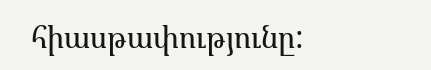հիասթափությունը: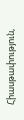Հիասթափություն,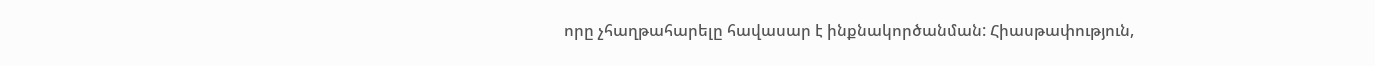որը չհաղթահարելը հավասար է ինքնակործանման: Հիասթափություն,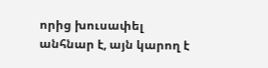որից խուսափել անհնար է, այն կարող է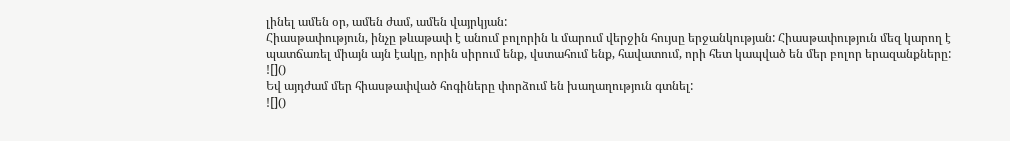լինել ամեն օր, ամեն ժամ, ամեն վայրկյան:
Հիասթափություն, ինչը թևաթափ է անում բոլորին և մարում վերջին հույսը երջանկության: Հիասթափություն մեզ կարող է պատճառել միայն այն էակը, որին սիրում ենք, վստահում ենք, հավատում, որի հետ կապված են մեր բոլոր երազանքները:
![]()
Եվ այդժամ մեր հիասթափված հոգիները փորձում են խաղաղություն գտնել:
![]()